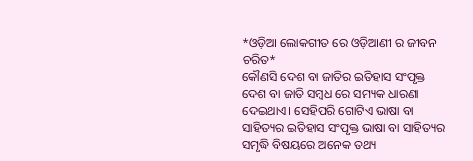*ଓଡ଼ିଆ ଲୋକଗୀତ ରେ ଓଡ଼ିଆଣୀ ର ଜୀବନ ଚରିତ*
କୌଣସି ଦେଶ ବା ଜାତିର ଇତିହାସ ସଂପୃକ୍ତ ଦେଶ ବା ଜାତି ସମ୍ବଧ ରେ ସମ୍ୟକ ଧାରଣା ଦେଇଥାଏ। ସେହିପରି ଗୋଟିଏ ଭାଷା ବା ସାହିତ୍ୟର ଇତିହାସ ସଂପୃକ୍ତ ଭାଷା ବା ସାହିତ୍ୟର ସମୃଦ୍ଧି ବିଷୟରେ ଅନେକ ତଥ୍ୟ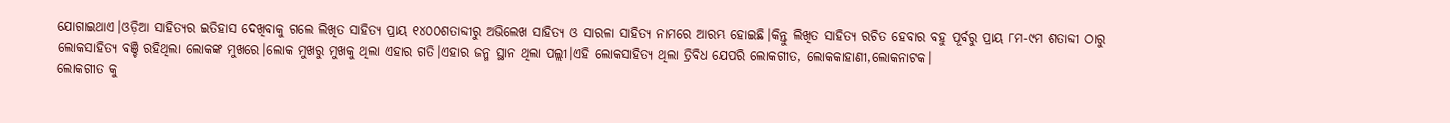ଯୋଗାଇଥାଏ।ଓଡ଼ିଆ ସାହିତ୍ୟର ଇତିହାସ ଦେଖିବାକୁ ଗଲେ ଲିଖିତ ସାହିତ୍ୟ ପ୍ରାୟ ୧୪୦୦ଶତାବ୍ଦୀରୁ ଅଭିଲେଖ ସାହିତ୍ୟ ଓ ସାରଳା ସାହିତ୍ୟ ନାମରେ ଆରମ୍ଭ ହୋଇଛି।କିନ୍ତୁ ଲିଖିତ ସାହିତ୍ୟ ରଚିତ ହେବାର ବହୁ ପୂର୍ବରୁ ପ୍ରାୟ ୮ମ-୯ମ ଶତାବ୍ଦୀ ଠାରୁ ଲୋକସାହିତ୍ୟ ବଞ୍ଚି ରହିଥିଲା ଲୋକଙ୍କ ମୁଖରେ।ଲୋକ ମୁଖରୁ ମୁଖକୁ ଥିଲା ଏହାର ଗତି।ଏହାର ଜନ୍ମ ସ୍ଥାନ ଥିଲା ପଲ୍ଲୀ।ଏହି ଲୋକସାହିତ୍ୟ ଥିଲା ତ୍ରିବିଧ ଯେପରି ଲୋକଗୀତ, ଲୋକକାହାଣୀ,ଲୋକନାଟକ।
ଲୋକଗୀତ କୁ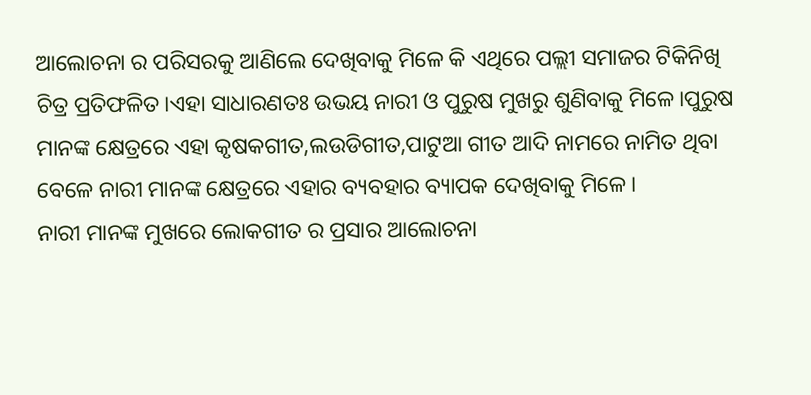ଆଲୋଚନା ର ପରିସରକୁ ଆଣିଲେ ଦେଖିବାକୁ ମିଳେ କି ଏଥିରେ ପଲ୍ଲୀ ସମାଜର ଟିକିନିଖି ଚିତ୍ର ପ୍ରତିଫଳିତ।ଏହା ସାଧାରଣତଃ ଉଭୟ ନାରୀ ଓ ପୁରୁଷ ମୁଖରୁ ଶୁଣିବାକୁ ମିଳେ।ପୁରୁଷ ମାନଙ୍କ କ୍ଷେତ୍ରରେ ଏହା କୃଷକଗୀତ,ଲଉଡିଗୀତ,ପାଟୁଆ ଗୀତ ଆଦି ନାମରେ ନାମିତ ଥିବା ବେଳେ ନାରୀ ମାନଙ୍କ କ୍ଷେତ୍ରରେ ଏହାର ବ୍ୟବହାର ବ୍ୟାପକ ଦେଖିବାକୁ ମିଳେ।
ନାରୀ ମାନଙ୍କ ମୁଖରେ ଲୋକଗୀତ ର ପ୍ରସାର ଆଲୋଚନା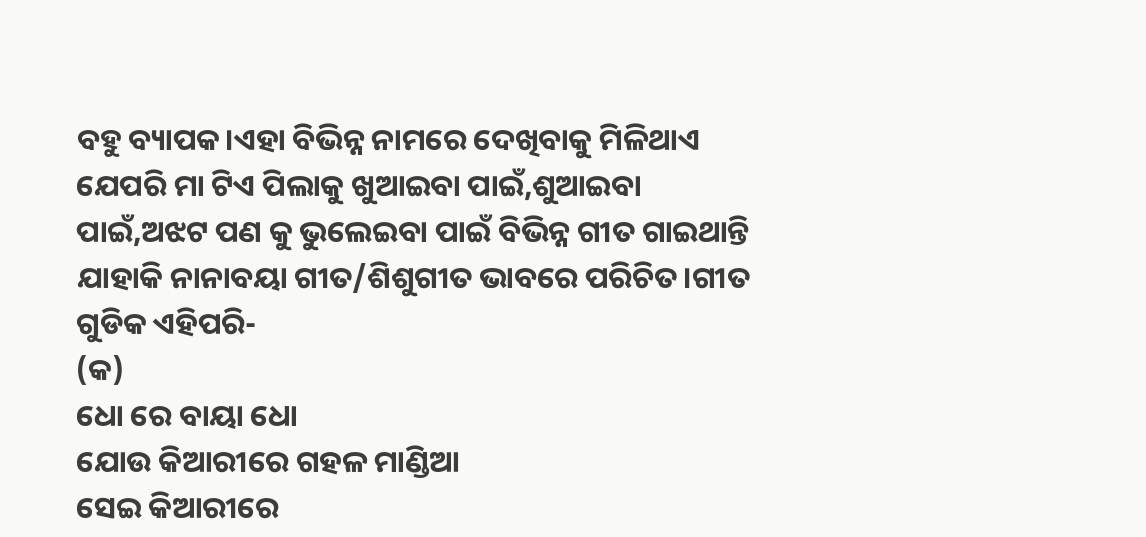ବହୁ ବ୍ୟାପକ।ଏହା ବିଭିନ୍ନ ନାମରେ ଦେଖିବାକୁ ମିଳିଥାଏ ଯେପରି ମା ଟିଏ ପିଲାକୁ ଖୁଆଇବା ପାଇଁ,ଶୁଆଇବା ପାଇଁ,ଅଝଟ ପଣ କୁ ଭୁଲେଇବା ପାଇଁ ବିଭିନ୍ନ ଗୀତ ଗାଇଥାନ୍ତି ଯାହାକି ନାନାବୟା ଗୀତ/ଶିଶୁଗୀତ ଭାବରେ ପରିଚିତ।ଗୀତ ଗୁଡିକ ଏହିପରି-
(କ)
ଧୋ ରେ ବାୟା ଧୋ
ଯୋଉ କିଆରୀରେ ଗହଳ ମାଣ୍ଡିଆ
ସେଇ କିଆରୀରେ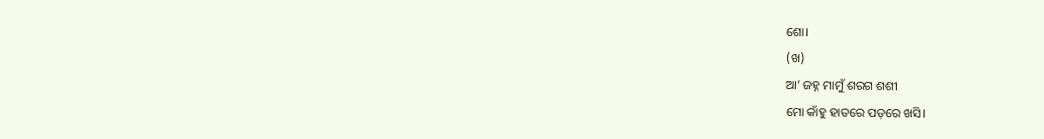ଶୋ।
(ଖ)
ଆ’ ଜହ୍ନ ମାମୁଁ ଶରଗ ଶଶୀ
ମୋ କାଁହୁ ହାତରେ ପଡ଼ରେ ଖସି।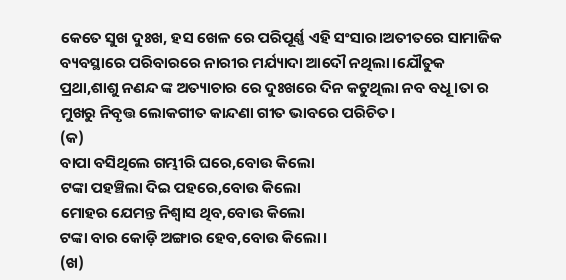କେତେ ସୁଖ ଦୁଃଖ, ହସ ଖେଳ ରେ ପରିପୂର୍ଣ୍ଣ ଏହି ସଂସାର।ଅତୀତରେ ସାମାଜିକ ବ୍ୟବସ୍ଥାରେ ପରିବାରରେ ନାରୀର ମର୍ଯ୍ୟାଦା ଆଦୌ ନଥିଲା।ଯୌତୁକ ପ୍ରଥା,ଶାଶୁ ନଣନ୍ଦ ଙ୍କ ଅତ୍ୟାଚାର ରେ ଦୁଃଖରେ ଦିନ କଟୁଥିଲା ନବ ବଧୂ।ତା ର ମୁଖରୁ ନିବୃତ୍ତ ଲୋକଗୀତ କାନ୍ଦଣା ଗୀତ ଭାବରେ ପରିଚିତ।
(କ)
ବାପା ବସିଥିଲେ ଗମ୍ଭୀରି ଘରେ,ବୋଉ କିଲୋ
ଟଙ୍କା ପହଞ୍ଚିଲା ଦିଇ ପହରେ,ବୋଉ କିଲୋ
ମୋହର ଯେମନ୍ତ ନିଶ୍ୱାସ ଥିବ,ବୋଉ କିଲୋ
ଟଙ୍କା ବାର କୋଡ଼ି ଅଙ୍ଗାର ହେବ,ବୋଉ କିଲୋ।
(ଖ)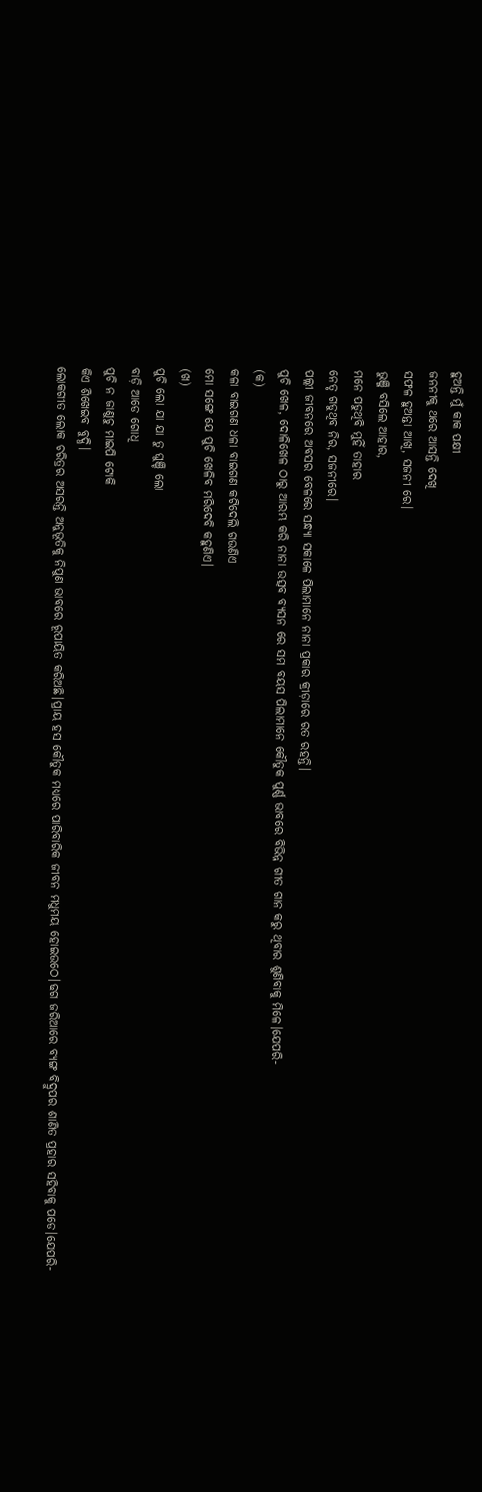ହୁଅନ୍ତି ମୁଁ କାକ ପକ୍ଷୀ
ଜନନୀକୁ ଥରେ ଆସନ୍ତି ଦେଖି
ସଫଳ ହୁଅନ୍ତା ଆଖି, ସଜନୀ ରେ।
ଭୁଞ୍ଜି ବସିଲେ ଆହାର,
ମନେ ପଡୁଥିବି ମୁହିଁ ତାହାର
ନେତୃ ଗଡୁଥିବ ନିର, ସଜନୀରେ।
ପଲ୍ଲୀ ଜୀବନରେ ଅବସର ବେଳରେ ସନ୍ଧ୍ୟା ସକାଳେ ପିଲାମାନେ ନାନା ପ୍ରକାର କ୍ରୀଡ଼ାରେ ରତ ରହନ୍ତି।
ପୁଚି ଖେଳ, ଦୋଳିଖେଳ ଠାରୁ ଆରମ୍ଭ କରି ନାନା ଉତ୍ସବ ବ୍ୟସନ ରେ ସମ ବୟସ ପିଲାମାନେ କୌତୁକ ପୁର୍ଣ୍ଣ ଭାବରେ ବିଭିନ୍ନ ଗୀତ ଗାନ କରୁ ଥିବାର ଶୁଣିବାକୁ ମିଳେ।ଯେପରି-
(କ)
କଳା ବାଇଗଣ ଧଳା ବାଇଗଣ କଟିଦେଲି ଗଉଣିଏ
ମୋ ସଙ୍ଗେ ଯେ ପୁଚି ଖେଳିବ ମରିଦେବି କହୁଣିଏ।
(ଖ)
ପୁଚି ଲୋ ଯା ଯା ତୁ ଘୁଞ୍ଚି ଲୋ
ବାଡ଼ି ଆଡେ ଗୋଧି
ପୁଚି ନ ଜାଣୁଚୁ ମାଇପି ଟୋକି
କିଏ ଶିଖେଇବ ବୁଦ୍ଧି।
ଲୋକଗୀତ ଲୋକ ଚରିତ୍ରର ଅସରନ୍ତି ଅନୁଭୂତିକୁ ନିପୁଣ ଭାବରେ ରୂପାୟିତ କରିଅଛି।ପ୍ରାୟ ହସ କୌତୁକ ମଧ୍ୟରେ ପାରିବାରିକ ଜୀବନ ମଧୁମୟ ହୋଇଉଠେ।ଢଗ ଜରିଆରେ ବ୍ୟଙ୍ଗ ବିଦ୍ରୁପର ଶାଣିତ ପ୍ରହାର ସହିବାକୁ ପଡେ।ଯେପରି-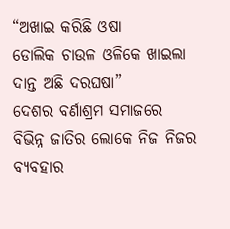“ଅଖାଇ କରିଛି ଓଷା
ଡୋଲିକ ଚାଉଳ ଓଳିକେ ଖାଇଲା
ଦାନ୍ତ ଅଛି ଦରଘଷା”
ଦେଶର ବର୍ଣାଶ୍ରମ ସମାଜରେ ବିଭିନ୍ନ ଜାତିର ଲୋକେ ନିଜ ନିଜର ବ୍ୟବହାର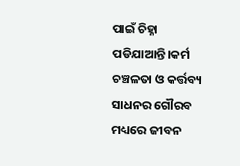ପାଇଁ ଚିହ୍ନା ପଡିଯାଆନ୍ତି।କର୍ମ ଚଞ୍ଚଳତା ଓ କର୍ତ୍ତବ୍ୟ ସାଧନର ଗୌରବ ମଧ୍ୟରେ ଜୀବନ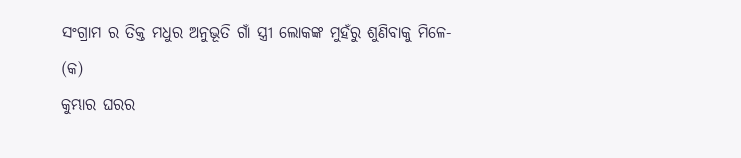ସଂଗ୍ରାମ ର ତିକ୍ତ ମଧୁର ଅନୁଭୂତି ଗାଁ ସ୍ତ୍ରୀ ଲୋକଙ୍କ ମୁହଁରୁ ଶୁଣିବାକୁ ମିଳେ-
(କ)
କୁମ୍ଭାର ଘରର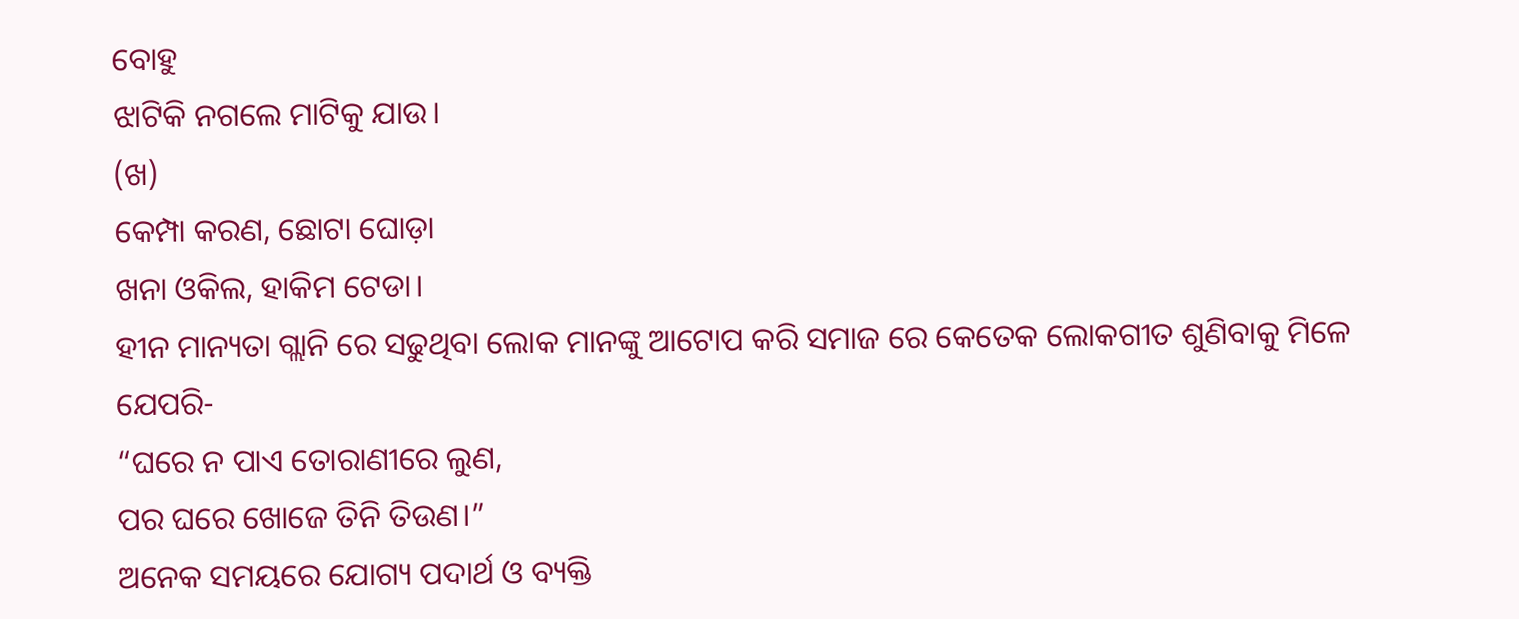ବୋହୁ
ଝାଟିକି ନଗଲେ ମାଟିକୁ ଯାଉ।
(ଖ)
କେମ୍ପା କରଣ, ଛୋଟା ଘୋଡ଼ା
ଖନା ଓକିଲ, ହାକିମ ଟେଡା।
ହୀନ ମାନ୍ୟତା ଗ୍ଲାନି ରେ ସଢୁଥିବା ଲୋକ ମାନଙ୍କୁ ଆଟୋପ କରି ସମାଜ ରେ କେତେକ ଲୋକଗୀତ ଶୁଣିବାକୁ ମିଳେ ଯେପରି-
“ଘରେ ନ ପାଏ ତୋରାଣୀରେ ଲୁଣ,
ପର ଘରେ ଖୋଜେ ତିନି ତିଉଣ।”
ଅନେକ ସମୟରେ ଯୋଗ୍ୟ ପଦାର୍ଥ ଓ ବ୍ୟକ୍ତି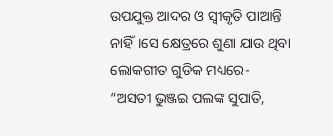ଉପଯୁକ୍ତ ଆଦର ଓ ସ୍ବୀକୃତି ପାଆନ୍ତି ନାହିଁ।ସେ କ୍ଷେତ୍ରରେ ଶୁଣା ଯାଉ ଥିବା ଲୋକଗୀତ ଗୁଡିକ ମଧ୍ୟରେ-
“ଅସତୀ ଭୁଞ୍ଜଇ ପଲଙ୍କ ସୁପାତି,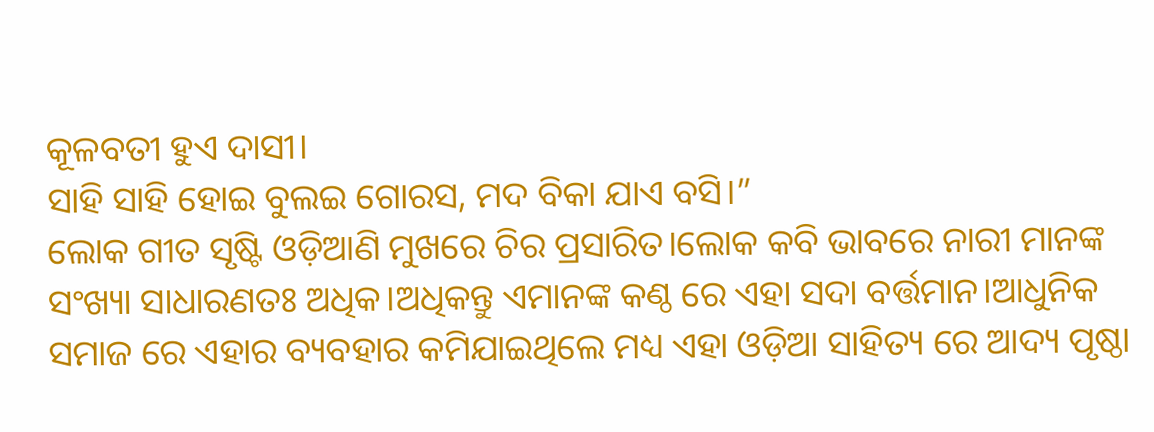କୂଳବତୀ ହୁଏ ଦାସୀ।
ସାହି ସାହି ହୋଇ ବୁଲଇ ଗୋରସ, ମଦ ବିକା ଯାଏ ବସି।”
ଲୋକ ଗୀତ ସୃଷ୍ଟି ଓଡ଼ିଆଣି ମୁଖରେ ଚିର ପ୍ରସାରିତ।ଲୋକ କବି ଭାବରେ ନାରୀ ମାନଙ୍କ ସଂଖ୍ୟା ସାଧାରଣତଃ ଅଧିକ।ଅଧିକନ୍ତୁ ଏମାନଙ୍କ କଣ୍ଠ ରେ ଏହା ସଦା ବର୍ତ୍ତମାନ।ଆଧୁନିକ ସମାଜ ରେ ଏହାର ବ୍ୟବହାର କମିଯାଇଥିଲେ ମଧ୍ୟ ଏହା ଓଡ଼ିଆ ସାହିତ୍ୟ ରେ ଆଦ୍ୟ ପୃଷ୍ଠା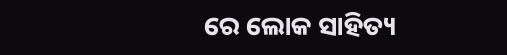ରେ ଲୋକ ସାହିତ୍ୟ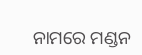ନାମରେ ମଣ୍ଡନ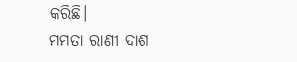କରିଛି।
ମମତା ରାଣୀ ଦାଶ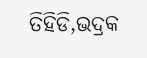ତିହିଡି,ଭଦ୍ରକ